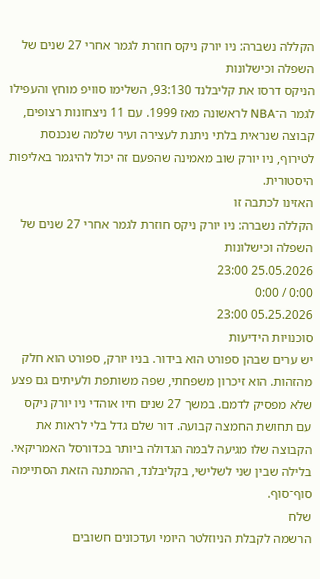הקללה נשברה: ניו יורק ניקס חוזרת לגמר אחרי 27 שנים של השפלה וכישלונות
הניקס דרסו את קליבלנד 93:130, השלימו סוויפ מוחץ והעפילו לגמר ה־NBA לראשונה מאז 1999. עם 11 ניצחונות רצופים, קבוצה שנראית בלתי ניתנת לעצירה ועיר שלמה שנכנסת לטירוף, ניו יורק שוב מאמינה שהפעם זה יכול להיגמר באליפות היסטורית.
האזינו לכתבה זו
הקללה נשברה: ניו יורק ניקס חוזרת לגמר אחרי 27 שנים של השפלה וכישלונות
25.05.2026 23:00
0:00 / 0:00
05.25.2026 23:00
סוכנויות הידיעות
יש ערים שבהן ספורט הוא בידור. בניו יורק, ספורט הוא חלק מהזהות. הוא זיכרון משפחתי, שפה משותפת ולעיתים גם פצע שלא מפסיק לדמם. במשך 27 שנים חיו אוהדי ניו יורק ניקס עם תחושת החמצה קבועה. דור שלם גדל בלי לראות את הקבוצה שלו מגיעה לבמה הגדולה ביותר בכדורסל האמריקאי. בלילה שבין שני לשלישי, בקליבלנד, ההמתנה הזאת הסתיימה סוף־סוף.
שלח
הרשמה לקבלת הניוזלטר היומי ועדכונים חשובים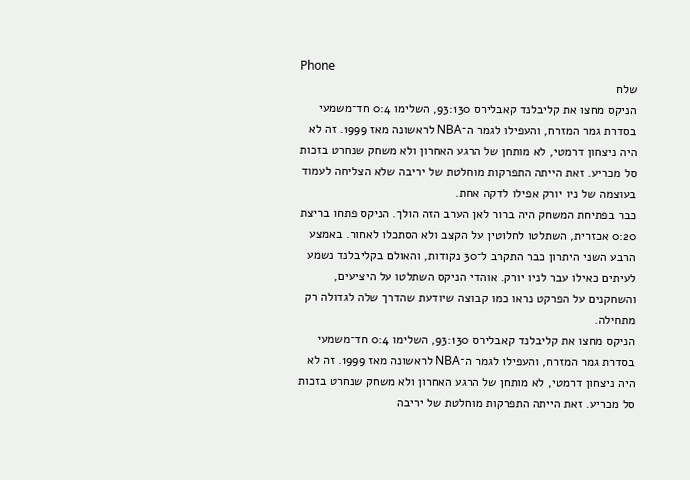Phone
שלח
הניקס מחצו את קליבלנד קאבלירס 93:130, השלימו 0:4 חד־משמעי בסדרת גמר המזרח, והעפילו לגמר ה־NBA לראשונה מאז 1999. זה לא היה ניצחון דרמטי, לא מותחן של הרגע האחרון ולא משחק שנחרט בזכות סל מכריע. זאת הייתה התפרקות מוחלטת של יריבה שלא הצליחה לעמוד בעוצמה של ניו יורק אפילו לדקה אחת.
כבר בפתיחת המשחק היה ברור לאן הערב הזה הולך. הניקס פתחו בריצת 0:20 אכזרית, השתלטו לחלוטין על הקצב ולא הסתכלו לאחור. באמצע הרבע השני היתרון כבר התקרב ל־30 נקודות, והאולם בקליבלנד נשמע לעיתים כאילו עבר לניו יורק. אוהדי הניקס השתלטו על היציעים, והשחקנים על הפרקט נראו כמו קבוצה שיודעת שהדרך שלה לגדולה רק מתחילה.
הניקס מחצו את קליבלנד קאבלירס 93:130, השלימו 0:4 חד־משמעי בסדרת גמר המזרח, והעפילו לגמר ה־NBA לראשונה מאז 1999. זה לא היה ניצחון דרמטי, לא מותחן של הרגע האחרון ולא משחק שנחרט בזכות סל מכריע. זאת הייתה התפרקות מוחלטת של יריבה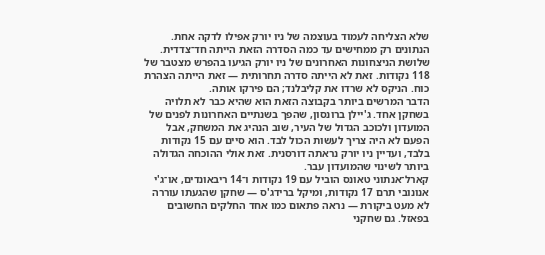שלא הצליחה לעמוד בעוצמה של ניו יורק אפילו לדקה אחת.
הנתונים רק ממחישים עד כמה הסדרה הזאת הייתה חד־צדדית. שלושת הניצחונות האחרונים של ניו יורק הגיעו בהפרש מצטבר של 118 נקודות. זאת לא הייתה סדרה תחרותית — זאת הייתה הצהרת כוח. הניקס לא שרדו את קליבלנד; הם פירקו אותה.
הדבר המרשים ביותר בקבוצה הזאת הוא שהיא כבר לא תלויה בשחקן אחד. ג'יילן ברונסון, שהפך בשנתיים האחרונות לפנים של המועדון ולכוכב הגדול של העיר, שוב הנהיג את המשחק, אבל הפעם לא היה צריך לעשות הכול לבד. הוא סיים עם 15 נקודות בלבד, ועדיין ניו יורק נראתה דורסנית. זאת אולי ההוכחה הגדולה ביותר לשינוי שהמועדון עבר.
קארל־אנתוני טאונס הוביל עם 19 נקודות ו־14 ריבאונדים, או־ג'י אנונובי תרם 17 נקודות, ומיקל ברידג'ס — שחקן שהגעתו עוררה לא מעט ביקורת — נראה פתאום כמו אחד החלקים החשובים בפאזל. גם שחקני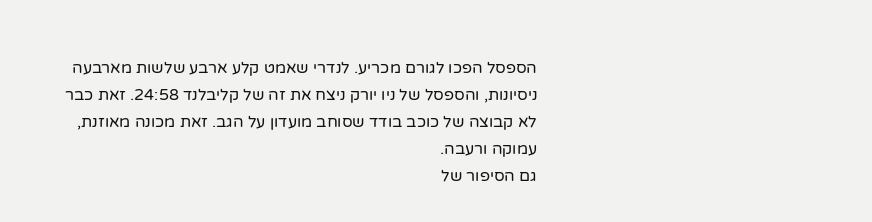הספסל הפכו לגורם מכריע. לנדרי שאמט קלע ארבע שלשות מארבעה ניסיונות, והספסל של ניו יורק ניצח את זה של קליבלנד 24:58. זאת כבר לא קבוצה של כוכב בודד שסוחב מועדון על הגב. זאת מכונה מאוזנת, עמוקה ורעבה.
גם הסיפור של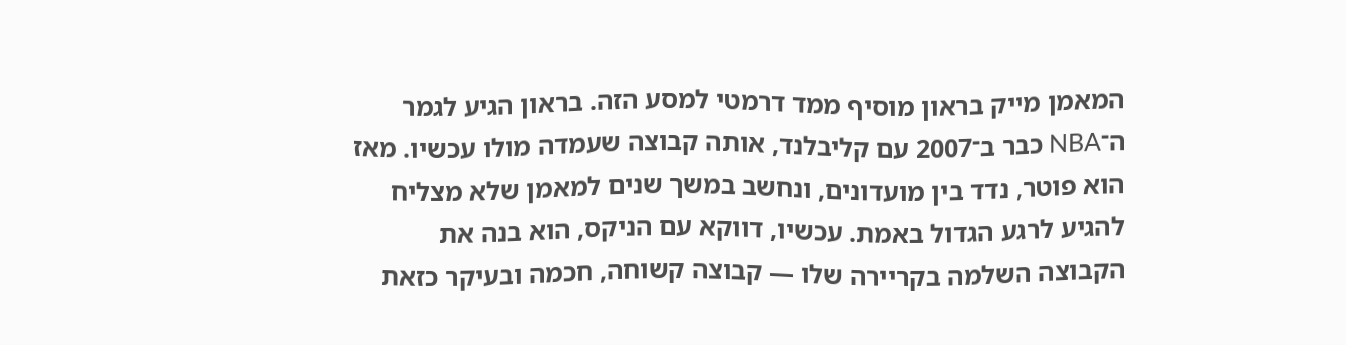המאמן מייק בראון מוסיף ממד דרמטי למסע הזה. בראון הגיע לגמר ה־NBA כבר ב־2007 עם קליבלנד, אותה קבוצה שעמדה מולו עכשיו. מאז הוא פוטר, נדד בין מועדונים, ונחשב במשך שנים למאמן שלא מצליח להגיע לרגע הגדול באמת. עכשיו, דווקא עם הניקס, הוא בנה את הקבוצה השלמה בקריירה שלו — קבוצה קשוחה, חכמה ובעיקר כזאת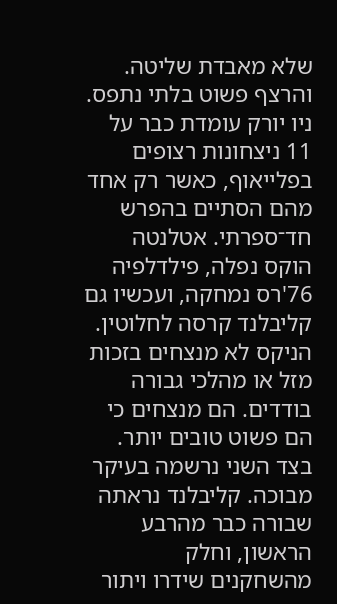שלא מאבדת שליטה.
והרצף פשוט בלתי נתפס. ניו יורק עומדת כבר על 11 ניצחונות רצופים בפלייאוף, כאשר רק אחד מהם הסתיים בהפרש חד־ספרתי. אטלנטה הוקס נפלה, פילדלפיה 76'רס נמחקה, ועכשיו גם קליבלנד קרסה לחלוטין. הניקס לא מנצחים בזכות מזל או מהלכי גבורה בודדים. הם מנצחים כי הם פשוט טובים יותר.
בצד השני נרשמה בעיקר מבוכה. קליבלנד נראתה שבורה כבר מהרבע הראשון, וחלק מהשחקנים שידרו ויתור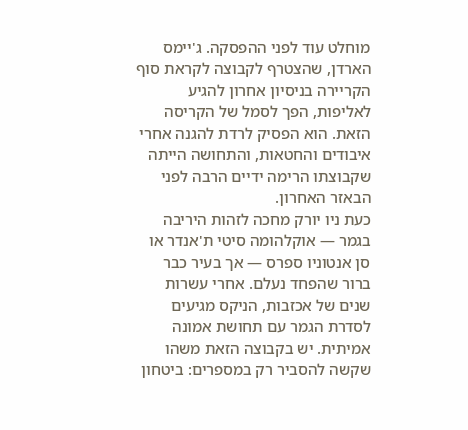מוחלט עוד לפני ההפסקה. ג'יימס הארדן, שהצטרף לקבוצה לקראת סוף הקריירה בניסיון אחרון להגיע לאליפות, הפך לסמל של הקריסה הזאת. הוא הפסיק לרדת להגנה אחרי איבודים והחטאות, והתחושה הייתה שקבוצתו הרימה ידיים הרבה לפני הבאזר האחרון.
כעת ניו יורק מחכה לזהות היריבה בגמר — אוקלהומה סיטי ת'אנדר או סן אנטוניו ספרס — אך בעיר כבר ברור שהפחד נעלם. אחרי עשרות שנים של אכזבות, הניקס מגיעים לסדרת הגמר עם תחושת אמונה אמיתית. יש בקבוצה הזאת משהו שקשה להסביר רק במספרים: ביטחון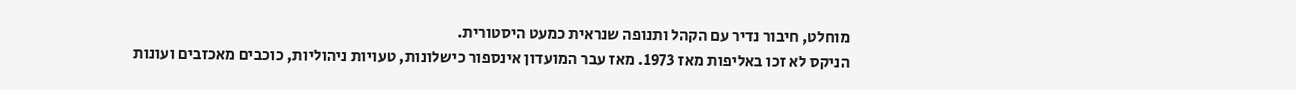מוחלט, חיבור נדיר עם הקהל ותנופה שנראית כמעט היסטורית.
הניקס לא זכו באליפות מאז 1973. מאז עבר המועדון אינספור כישלונות, טעויות ניהוליות, כוכבים מאכזבים ועונות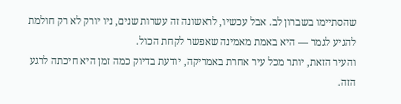שהסתיימו בשברון לב. אבל עכשיו, לראשונה זה עשרות שנים, ניו יורק לא רק חולמת להגיע לגמר — היא באמת מאמינה שאפשר לקחת הכול.
והעיר הזאת, יותר מכל עיר אחרת באמריקה, יודעת בדיוק כמה זמן היא חיכתה לרגע הזה.